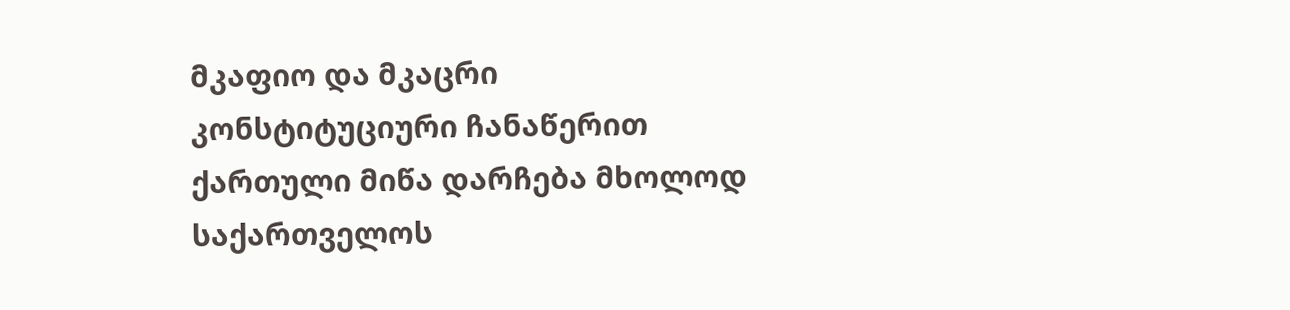მკაფიო და მკაცრი კონსტიტუციური ჩანაწერით ქართული მიწა დარჩება მხოლოდ საქართველოს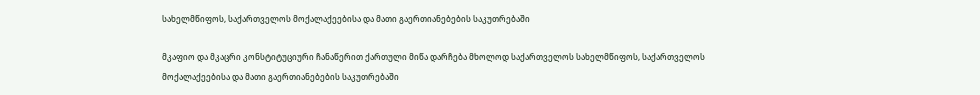სახელმწიფოს, საქართველოს მოქალაქეებისა და მათი გაერთიანებების საკუთრებაში

მკაფიო და მკაცრი კონსტიტუციური ჩანაწერით ქართული მიწა დარჩება მხოლოდ საქართველოს სახელმწიფოს, საქართველოს მოქალაქეებისა და მათი გაერთიანებების საკუთრებაში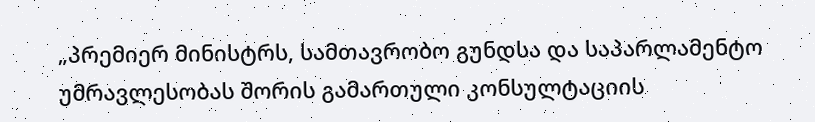„პრემიერ მინისტრს, სამთავრობო გუნდსა და საპარლამენტო უმრავლესობას შორის გამართული კონსულტაციის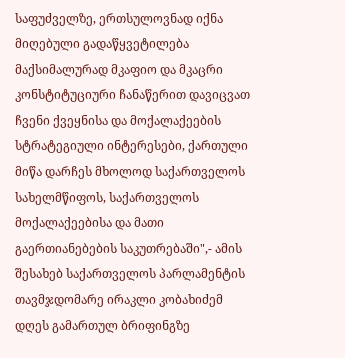საფუძველზე, ერთსულოვნად იქნა მიღებული გადაწყვეტილება მაქსიმალურად მკაფიო და მკაცრი კონსტიტუციური ჩანაწერით დავიცვათ ჩვენი ქვეყნისა და მოქალაქეების სტრატეგიული ინტერესები, ქართული მიწა დარჩეს მხოლოდ საქართველოს სახელმწიფოს, საქართველოს მოქალაქეებისა და მათი გაერთიანებების საკუთრებაში",- ამის შესახებ საქართველოს პარლამენტის თავმჯდომარე ირაკლი კობახიძემ დღეს გამართულ ბრიფინგზე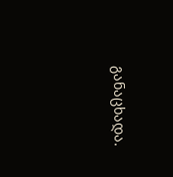განაცხადა.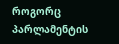როგორც პარლამენტის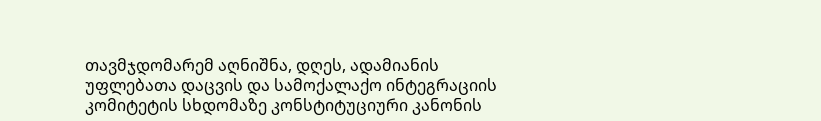თავმჯდომარემ აღნიშნა, დღეს, ადამიანის უფლებათა დაცვის და სამოქალაქო ინტეგრაციის კომიტეტის სხდომაზე კონსტიტუციური კანონის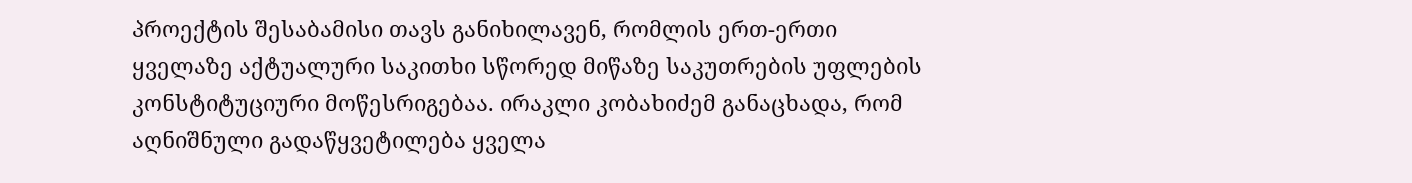პროექტის შესაბამისი თავს განიხილავენ, რომლის ერთ-ერთი ყველაზე აქტუალური საკითხი სწორედ მიწაზე საკუთრების უფლების კონსტიტუციური მოწესრიგებაა. ირაკლი კობახიძემ განაცხადა, რომ აღნიშნული გადაწყვეტილება ყველა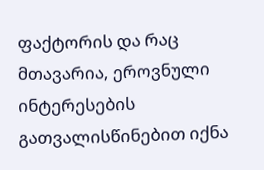ფაქტორის და რაც მთავარია, ეროვნული ინტერესების გათვალისწინებით იქნა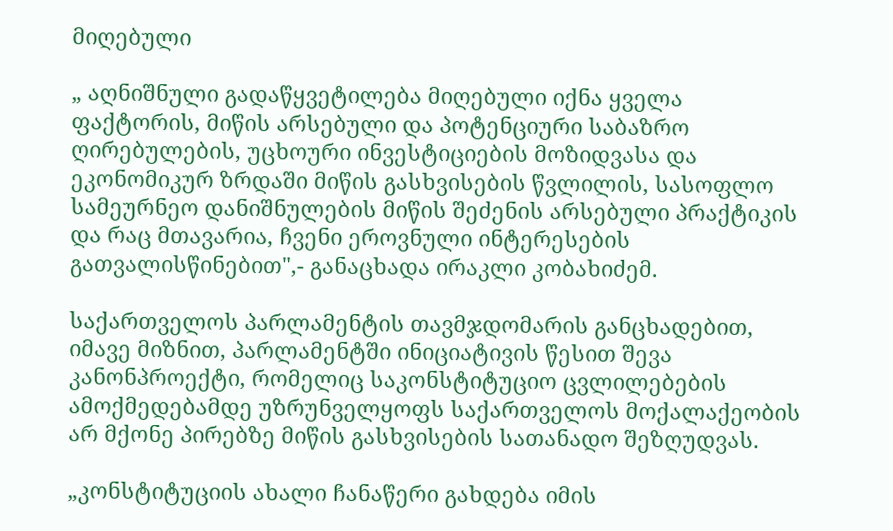მიღებული

„ აღნიშნული გადაწყვეტილება მიღებული იქნა ყველა ფაქტორის, მიწის არსებული და პოტენციური საბაზრო ღირებულების, უცხოური ინვესტიციების მოზიდვასა და ეკონომიკურ ზრდაში მიწის გასხვისების წვლილის, სასოფლო სამეურნეო დანიშნულების მიწის შეძენის არსებული პრაქტიკის და რაც მთავარია, ჩვენი ეროვნული ინტერესების გათვალისწინებით",- განაცხადა ირაკლი კობახიძემ.

საქართველოს პარლამენტის თავმჯდომარის განცხადებით,  იმავე მიზნით, პარლამენტში ინიციატივის წესით შევა კანონპროექტი, რომელიც საკონსტიტუციო ცვლილებების ამოქმედებამდე უზრუნველყოფს საქართველოს მოქალაქეობის არ მქონე პირებზე მიწის გასხვისების სათანადო შეზღუდვას.

„კონსტიტუციის ახალი ჩანაწერი გახდება იმის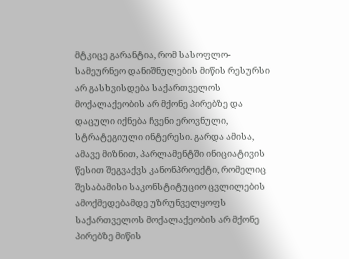მტკიცე გარანტია, რომ სასოფლო-სამეურნეო დანიშნულების მიწის რესურსი არ გასხვისდება საქართველოს მოქალაქეობის არ მქონე პირებზე და დაცული იქნება ჩვენი ეროვნული, სტრატეგიული ინტერესი. გარდა ამისა, ამავე მიზნით, პარლამენტში ინიციატივის წესით შეგვაქვს კანონპროექტი, რომელიც შესაბამისი საკონსტიტუციო ცვლილების ამოქმედებამდე უზრუნველყოფს საქართველოს მოქალაქეობის არ მქონე პირებზე მიწის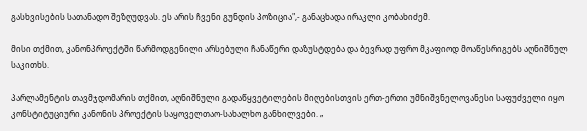გასხვისების სათანადო შეზღუდვას. ეს არის ჩვენი გუნდის პოზიცია",- განაცხადა ირაკლი კობახიძემ.

მისი თქმით, კანონპროექტში წარმოდგენილი არსებული ჩანაწერი დაზუსტდება და ბევრად უფრო მკაფიოდ მოაწესრიგებს აღნიშნულ საკითხს.

პარლამენტის თავმჯდომარის თქმით, აღნიშნული გადაწყვეტილების მიღებისთვის ერთ-ერთი უმნიშვნელოვანესი საფუძველი იყო კონსტიტუციური კანონის პროექტის საყოველთაო-სახალხო განხილვები. „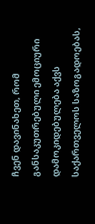ჩვენ დავინახეთ, რომ განსაკუთრებული ემოციური დამოკიდებულება აქვს საქართველოს საზოგადოებას,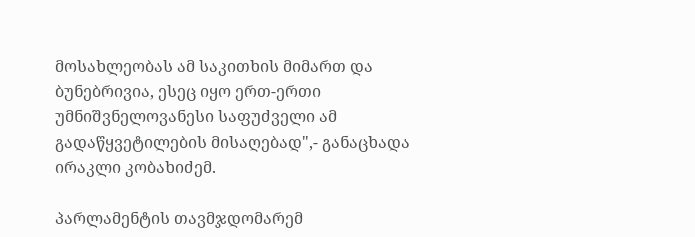მოსახლეობას ამ საკითხის მიმართ და ბუნებრივია, ესეც იყო ერთ-ერთი უმნიშვნელოვანესი საფუძველი ამ გადაწყვეტილების მისაღებად",- განაცხადა ირაკლი კობახიძემ.

პარლამენტის თავმჯდომარემ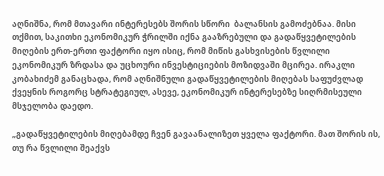აღნიშნა, რომ მთავარი ინტერესებს შორის სწორი  ბალანსის გამოძებნაა. მისი თქმით, საკითხი ეკონომიკურ ჭრილში იქნა გააზრებული და გადაწყვეტილების მიღების ერთ-ერთი ფაქტორი იყო ისიც, რომ მიწის გასხვისების წვლილი ეკონომიკურ ზრდასა და უცხოური ინვესტიციების მოზიდვაში მცირეა. ირაკლი კობახიძემ განაცხადა, რომ აღნიშნული გადაწყვეტილების მიღებას საფუძვლად   ქვეყნის როგორც სტრატეგიულ, ასევე, ეკონომიკურ ინტერესებზე სიღრმისეული მსჯელობა დაედო.

„გადაწყვეტილების მიღებამდე ჩვენ გავაანალიზეთ ყველა ფაქტორი. მათ შორის ის, თუ რა წვლილი შეაქვს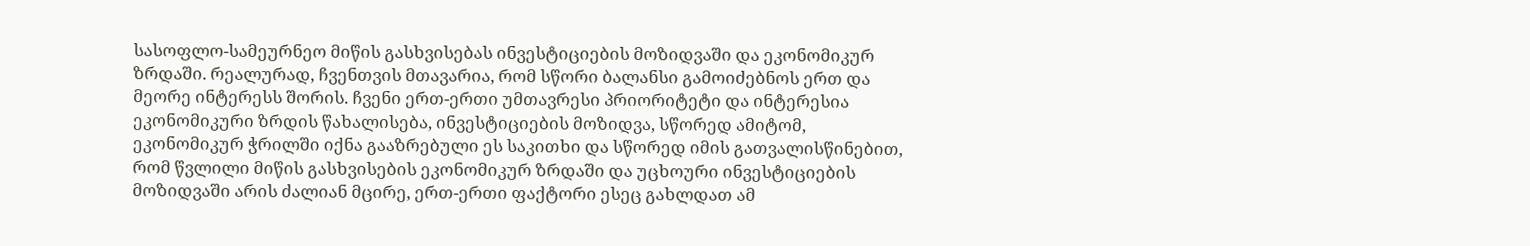სასოფლო-სამეურნეო მიწის გასხვისებას ინვესტიციების მოზიდვაში და ეკონომიკურ ზრდაში. რეალურად, ჩვენთვის მთავარია, რომ სწორი ბალანსი გამოიძებნოს ერთ და მეორე ინტერესს შორის. ჩვენი ერთ-ერთი უმთავრესი პრიორიტეტი და ინტერესია ეკონომიკური ზრდის წახალისება, ინვესტიციების მოზიდვა, სწორედ ამიტომ, ეკონომიკურ ჭრილში იქნა გააზრებული ეს საკითხი და სწორედ იმის გათვალისწინებით, რომ წვლილი მიწის გასხვისების ეკონომიკურ ზრდაში და უცხოური ინვესტიციების მოზიდვაში არის ძალიან მცირე, ერთ-ერთი ფაქტორი ესეც გახლდათ ამ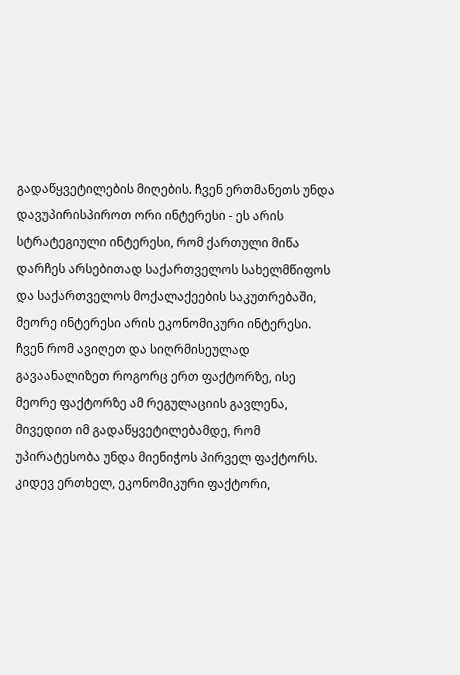გადაწყვეტილების მიღების. ჩვენ ერთმანეთს უნდა დავუპირისპიროთ ორი ინტერესი - ეს არის სტრატეგიული ინტერესი, რომ ქართული მიწა დარჩეს არსებითად საქართველოს სახელმწიფოს და საქართველოს მოქალაქეების საკუთრებაში, მეორე ინტერესი არის ეკონომიკური ინტერესი. ჩვენ რომ ავიღეთ და სიღრმისეულად გავაანალიზეთ როგორც ერთ ფაქტორზე, ისე მეორე ფაქტორზე ამ რეგულაციის გავლენა, მივედით იმ გადაწყვეტილებამდე, რომ უპირატესობა უნდა მიენიჭოს პირველ ფაქტორს. კიდევ ერთხელ, ეკონომიკური ფაქტორი,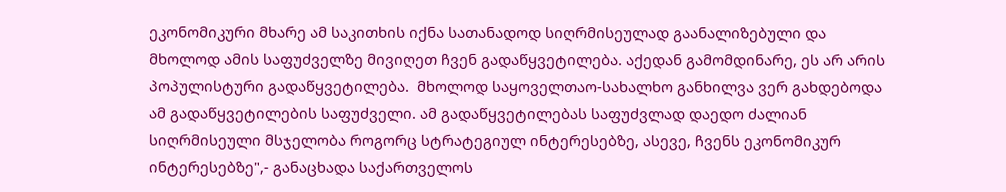ეკონომიკური მხარე ამ საკითხის იქნა სათანადოდ სიღრმისეულად გაანალიზებული და მხოლოდ ამის საფუძველზე მივიღეთ ჩვენ გადაწყვეტილება. აქედან გამომდინარე, ეს არ არის პოპულისტური გადაწყვეტილება.  მხოლოდ საყოველთაო-სახალხო განხილვა ვერ გახდებოდა ამ გადაწყვეტილების საფუძველი. ამ გადაწყვეტილებას საფუძვლად დაედო ძალიან სიღრმისეული მსჯელობა როგორც სტრატეგიულ ინტერესებზე, ასევე, ჩვენს ეკონომიკურ ინტერესებზე",- განაცხადა საქართველოს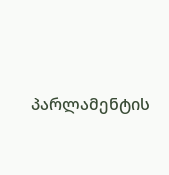პარლამენტის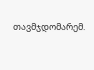თავმჯდომარემ.